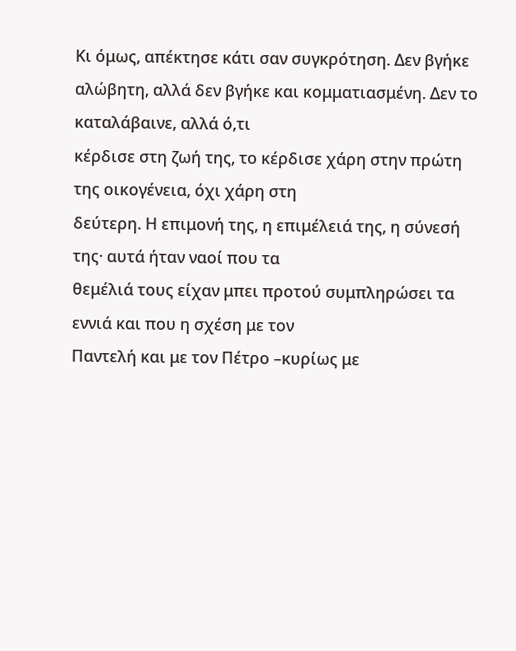Κι όμως, απέκτησε κάτι σαν συγκρότηση. Δεν βγήκε
αλώβητη, αλλά δεν βγήκε και κομματιασμένη. Δεν το καταλάβαινε, αλλά ό,τι
κέρδισε στη ζωή της, το κέρδισε χάρη στην πρώτη της οικογένεια, όχι χάρη στη
δεύτερη. Η επιμονή της, η επιμέλειά της, η σύνεσή της· αυτά ήταν ναοί που τα
θεμέλιά τους είχαν μπει προτού συμπληρώσει τα εννιά και που η σχέση με τον
Παντελή και με τον Πέτρο –κυρίως με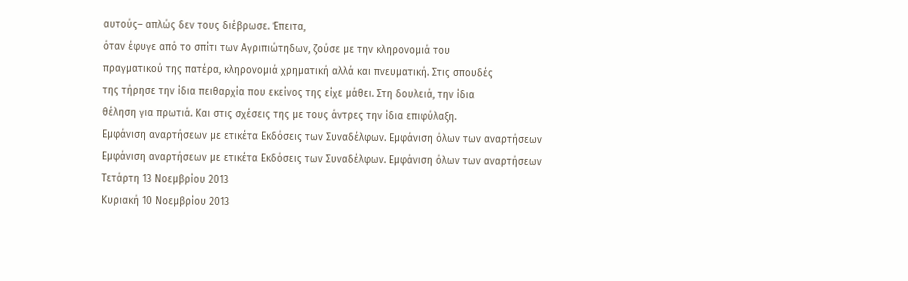αυτούς– απλώς δεν τους διέβρωσε. Έπειτα,
όταν έφυγε από το σπίτι των Αγριπιώτηδων, ζούσε με την κληρονομιά του
πραγματικού της πατέρα, κληρονομιά χρηματική αλλά και πνευματική. Στις σπουδές
της τήρησε την ίδια πειθαρχία που εκείνος της είχε μάθει. Στη δουλειά, την ίδια
θέληση για πρωτιά. Και στις σχέσεις της με τους άντρες την ίδια επιφύλαξη.
Εμφάνιση αναρτήσεων με ετικέτα Εκδόσεις των Συναδέλφων. Εμφάνιση όλων των αναρτήσεων
Εμφάνιση αναρτήσεων με ετικέτα Εκδόσεις των Συναδέλφων. Εμφάνιση όλων των αναρτήσεων
Τετάρτη 13 Νοεμβρίου 2013
Κυριακή 10 Νοεμβρίου 2013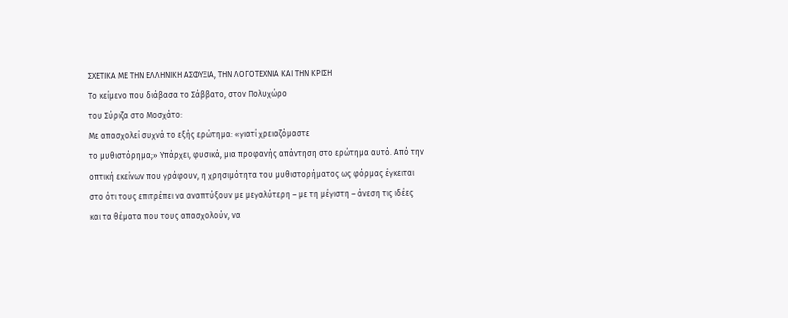ΣΧΕΤΙΚΑ ΜΕ ΤΗΝ ΕΛΛΗΝΙΚΗ ΑΣΦΥΞΙΑ, ΤΗΝ ΛΟΓΟΤΕΧΝΙΑ ΚΑΙ ΤΗΝ ΚΡΙΣΗ
Το κείμενο που διάβασα το Σάββατο, στον Πολυχώρο
του Σύριζα στο Μοσχάτο:
Με απασχολεί συχνά το εξής ερώτημα: «γιατί χρειαζόμαστε
το μυθιστόρημα;» Υπάρχει, φυσικά, μια προφανής απάντηση στο ερώτημα αυτό. Από την
οπτική εκείνων που γράφουν, η χρησιμότητα του μυθιστορήματος ως φόρμας έγκειται
στο ότι τους επιτρέπει να αναπτύξουν με μεγαλύτερη – με τη μέγιστη – άνεση τις ιδέες
και τα θέματα που τους απασχολούν, να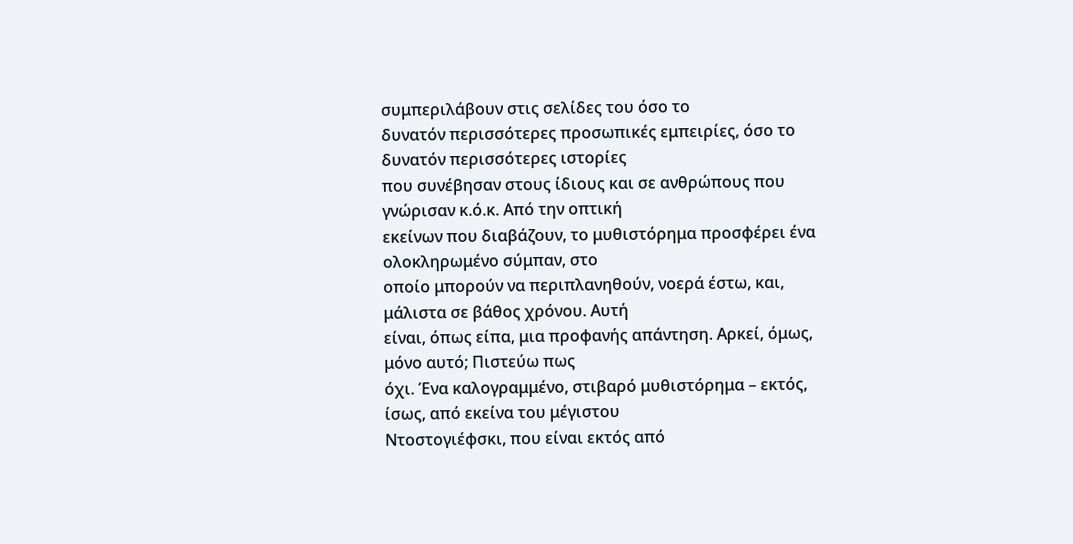συμπεριλάβουν στις σελίδες του όσο το
δυνατόν περισσότερες προσωπικές εμπειρίες, όσο το δυνατόν περισσότερες ιστορίες
που συνέβησαν στους ίδιους και σε ανθρώπους που γνώρισαν κ.ό.κ. Από την οπτική
εκείνων που διαβάζουν, το μυθιστόρημα προσφέρει ένα ολοκληρωμένο σύμπαν, στο
οποίο μπορούν να περιπλανηθούν, νοερά έστω, και, μάλιστα σε βάθος χρόνου. Αυτή
είναι, όπως είπα, μια προφανής απάντηση. Αρκεί, όμως, μόνο αυτό; Πιστεύω πως
όχι. Ένα καλογραμμένο, στιβαρό μυθιστόρημα – εκτός, ίσως, από εκείνα του μέγιστου
Ντοστογιέφσκι, που είναι εκτός από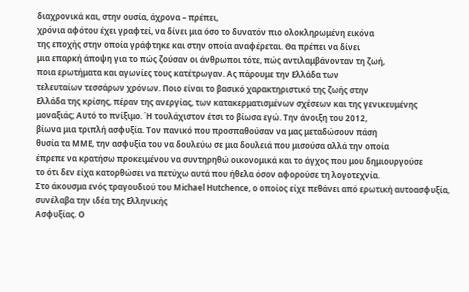διαχρονικά και, στην ουσία, άχρονα – πρέπει,
χρόνια αφότου έχει γραφτεί, να δίνει μια όσο το δυνατόν πιο ολοκληρωμένη εικόνα
της εποχής στην οποία γράφτηκε και στην οποία αναφέρεται. Θα πρέπει να δίνει
μια επαρκή άποψη για το πώς ζούσαν οι άνθρωποι τότε, πώς αντιλαμβάνονταν τη ζωή,
ποια ερωτήματα και αγωνίες τους κατέτρωγαν. Ας πάρουμε την Ελλάδα των
τελευταίων τεσσάρων χρόνων. Ποιο είναι το βασικό χαρακτηριστικό της ζωής στην
Ελλάδα της κρίσης, πέραν της ανεργίας, των κατακερματισμένων σχέσεων και της γενικευμένης
μοναξιάς; Αυτό το πνίξιμο. Ή τουλάχιστον έτσι το βίωσα εγώ. Την άνοιξη του 2012,
βίωνα μια τριπλή ασφυξία. Τον πανικό που προσπαθούσαν να μας μεταδώσουν πάση
θυσία τα ΜΜΕ, την ασφυξία του να δουλεύω σε μια δουλειά που μισούσα αλλά την οποία
έπρεπε να κρατήσω προκειμένου να συντηρηθώ οικονομικά και το άγχος που μου δημιουργούσε
το ότι δεν είχα κατορθώσει να πετύχω αυτά που ήθελα όσον αφορούσε τη λογοτεχνία.
Στο άκουσμα ενός τραγουδιού του Michael Ηutchence, ο οποίος είχε πεθάνει από ερωτική αυτοασφυξία, συνέλαβα την ιδέα της Ελληνικής
Ασφυξίας. Ο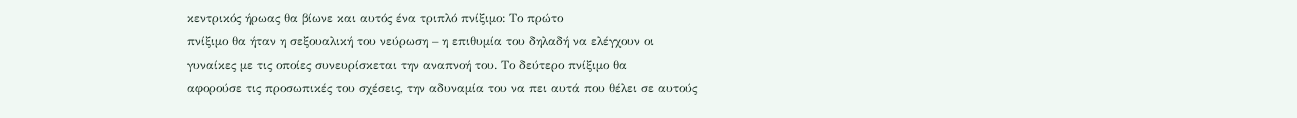κεντρικός ήρωας θα βίωνε και αυτός ένα τριπλό πνίξιμο: Το πρώτο
πνίξιμο θα ήταν η σεξουαλική του νεύρωση – η επιθυμία του δηλαδή να ελέγχουν οι
γυναίκες με τις οποίες συνευρίσκεται την αναπνοή του. Το δεύτερο πνίξιμο θα
αφορούσε τις προσωπικές του σχέσεις, την αδυναμία του να πει αυτά που θέλει σε αυτούς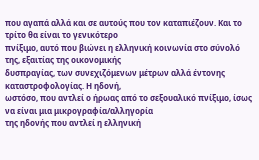που αγαπά αλλά και σε αυτούς που τον καταπιέζουν. Και το τρίτο θα είναι το γενικότερο
πνίξιμο, αυτό που βιώνει η ελληνική κοινωνία στο σύνολό της, εξαιτίας της οικονομικής
δυσπραγίας, των συνεχιζόμενων μέτρων αλλά έντονης καταστροφολογίας. Η ηδονή,
ωστόσο, που αντλεί ο ήρωας από το σεξουαλικό πνίξιμο, ίσως να είναι μια μικρογραφία/αλληγορία
της ηδονής που αντλεί η ελληνική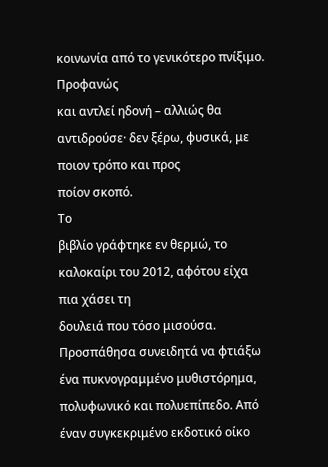κοινωνία από το γενικότερο πνίξιμο. Προφανώς
και αντλεί ηδονή – αλλιώς θα αντιδρούσε· δεν ξέρω, φυσικά, με ποιον τρόπο και προς
ποίον σκοπό.
Το
βιβλίο γράφτηκε εν θερμώ, το καλοκαίρι του 2012, αφότου είχα πια χάσει τη
δουλειά που τόσο μισούσα. Προσπάθησα συνειδητά να φτιάξω ένα πυκνογραμμένο μυθιστόρημα,
πολυφωνικό και πολυεπίπεδο. Από έναν συγκεκριμένο εκδοτικό οίκο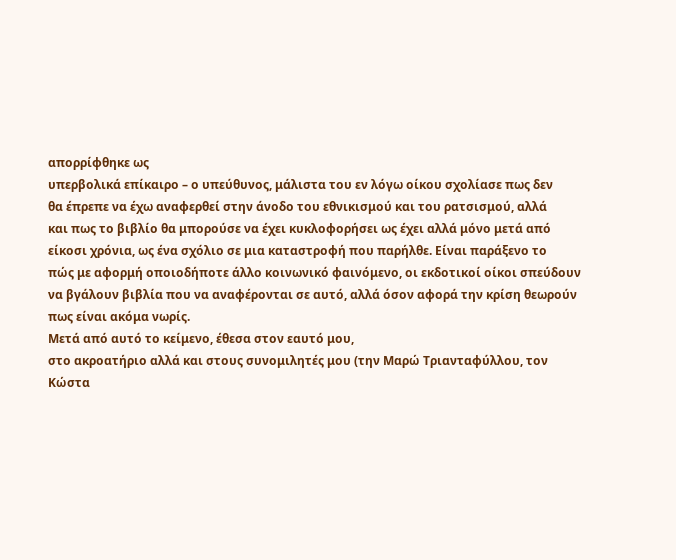απορρίφθηκε ως
υπερβολικά επίκαιρο – ο υπεύθυνος, μάλιστα του εν λόγω οίκου σχολίασε πως δεν
θα έπρεπε να έχω αναφερθεί στην άνοδο του εθνικισμού και του ρατσισμού, αλλά
και πως το βιβλίο θα μπορούσε να έχει κυκλοφορήσει ως έχει αλλά μόνο μετά από
είκοσι χρόνια, ως ένα σχόλιο σε μια καταστροφή που παρήλθε. Είναι παράξενο το
πώς με αφορμή οποιοδήποτε άλλο κοινωνικό φαινόμενο, οι εκδοτικοί οίκοι σπεύδουν
να βγάλουν βιβλία που να αναφέρονται σε αυτό, αλλά όσον αφορά την κρίση θεωρούν
πως είναι ακόμα νωρίς.
Μετά από αυτό το κείμενο, έθεσα στον εαυτό μου,
στο ακροατήριο αλλά και στους συνομιλητές μου (την Μαρώ Τριανταφύλλου, τον
Κώστα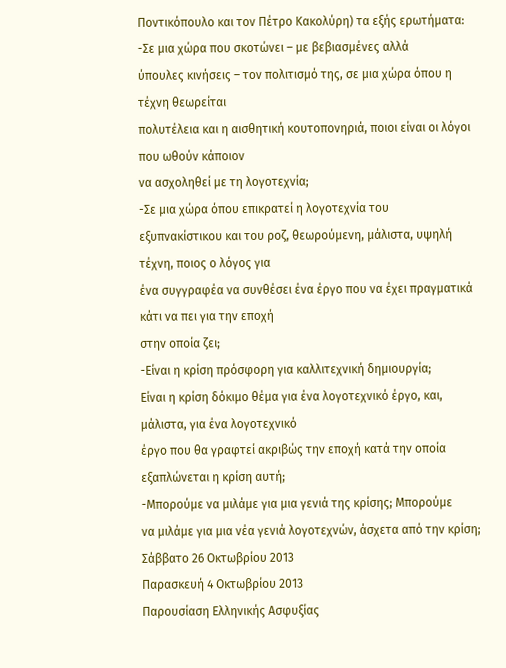Ποντικόπουλο και τον Πέτρο Κακολύρη) τα εξής ερωτήματα:
-Σε μια χώρα που σκοτώνει – με βεβιασμένες αλλά
ύπουλες κινήσεις – τον πολιτισμό της, σε μια χώρα όπου η τέχνη θεωρείται
πολυτέλεια και η αισθητική κουτοπονηριά, ποιοι είναι οι λόγοι που ωθούν κάποιον
να ασχοληθεί με τη λογοτεχνία;
-Σε μια χώρα όπου επικρατεί η λογοτεχνία του
εξυπνακίστικου και του ροζ, θεωρούμενη, μάλιστα, υψηλή τέχνη, ποιος ο λόγος για
ένα συγγραφέα να συνθέσει ένα έργο που να έχει πραγματικά κάτι να πει για την εποχή
στην οποία ζει;
-Είναι η κρίση πρόσφορη για καλλιτεχνική δημιουργία;
Είναι η κρίση δόκιμο θέμα για ένα λογοτεχνικό έργο, και, μάλιστα, για ένα λογοτεχνικό
έργο που θα γραφτεί ακριβώς την εποχή κατά την οποία εξαπλώνεται η κρίση αυτή;
-Μπορούμε να μιλάμε για μια γενιά της κρίσης; Μπορούμε
να μιλάμε για μια νέα γενιά λογοτεχνών, άσχετα από την κρίση;
Σάββατο 26 Οκτωβρίου 2013
Παρασκευή 4 Οκτωβρίου 2013
Παρουσίαση Ελληνικής Ασφυξίας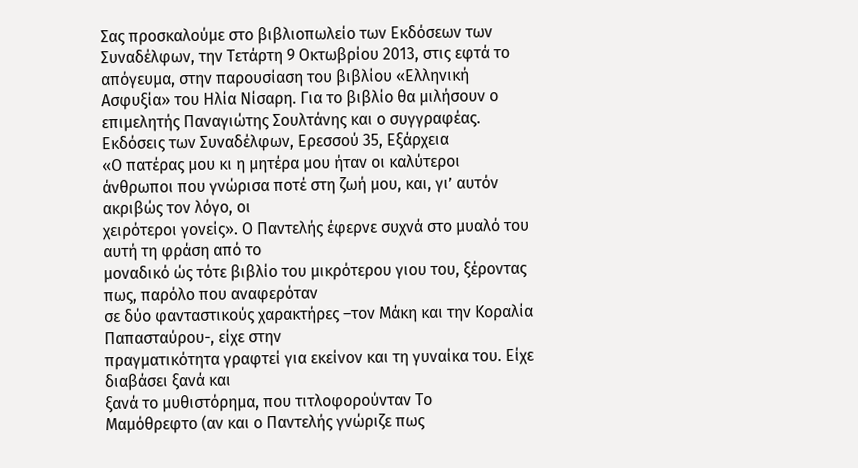Σας προσκαλούμε στο βιβλιοπωλείο των Εκδόσεων των Συναδέλφων, την Τετάρτη 9 Οκτωβρίου 2013, στις εφτά το απόγευμα, στην παρουσίαση του βιβλίου «Ελληνική Ασφυξία» του Ηλία Νίσαρη. Για το βιβλίο θα μιλήσουν ο επιμελητής Παναγιώτης Σουλτάνης και ο συγγραφέας.
Εκδόσεις των Συναδέλφων, Ερεσσού 35, Εξάρχεια
«Ο πατέρας μου κι η μητέρα μου ήταν οι καλύτεροι
άνθρωποι που γνώρισα ποτέ στη ζωή μου, και, γι’ αυτόν ακριβώς τον λόγο, οι
χειρότεροι γονείς». Ο Παντελής έφερνε συχνά στο μυαλό του αυτή τη φράση από το
μοναδικό ώς τότε βιβλίο του μικρότερου γιου του, ξέροντας πως, παρόλο που αναφερόταν
σε δύο φανταστικούς χαρακτήρες –τον Μάκη και την Κοραλία Παπασταύρου-, είχε στην
πραγματικότητα γραφτεί για εκείνον και τη γυναίκα του. Είχε διαβάσει ξανά και
ξανά το μυθιστόρημα, που τιτλοφορούνταν Το
Μαμόθρεφτο (αν και ο Παντελής γνώριζε πως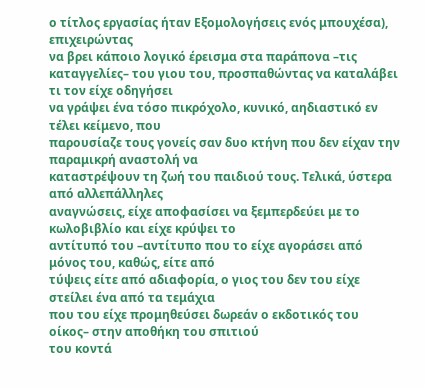ο τίτλος εργασίας ήταν Εξομολογήσεις ενός μπουχέσα), επιχειρώντας
να βρει κάποιο λογικό έρεισμα στα παράπονα –τις
καταγγελίες– του γιου του, προσπαθώντας να καταλάβει τι τον είχε οδηγήσει
να γράψει ένα τόσο πικρόχολο, κυνικό, αηδιαστικό εν τέλει κείμενο, που
παρουσίαζε τους γονείς σαν δυο κτήνη που δεν είχαν την παραμικρή αναστολή να
καταστρέψουν τη ζωή του παιδιού τους. Τελικά, ύστερα από αλλεπάλληλες
αναγνώσεις, είχε αποφασίσει να ξεμπερδεύει με το κωλοβιβλίο και είχε κρύψει το
αντίτυπό του –αντίτυπο που το είχε αγοράσει από μόνος του, καθώς, είτε από
τύψεις είτε από αδιαφορία, ο γιος του δεν του είχε στείλει ένα από τα τεμάχια
που του είχε προμηθεύσει δωρεάν ο εκδοτικός του οίκος– στην αποθήκη του σπιτιού
του κοντά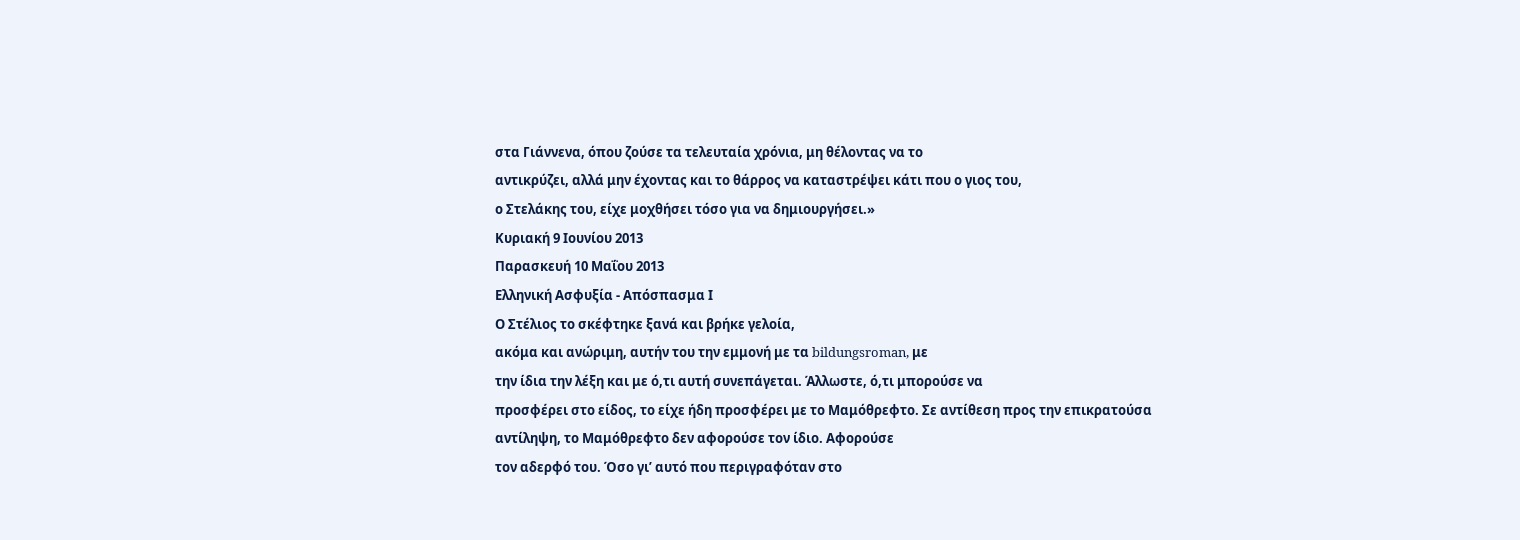στα Γιάννενα, όπου ζούσε τα τελευταία χρόνια, μη θέλοντας να το
αντικρύζει, αλλά μην έχοντας και το θάρρος να καταστρέψει κάτι που ο γιος του,
ο Στελάκης του, είχε μοχθήσει τόσο για να δημιουργήσει.»
Κυριακή 9 Ιουνίου 2013
Παρασκευή 10 Μαΐου 2013
Ελληνική Ασφυξία - Απόσπασμα Ι
Ο Στέλιος το σκέφτηκε ξανά και βρήκε γελοία,
ακόμα και ανώριμη, αυτήν του την εμμονή με τα bildungsroman, με
την ίδια την λέξη και με ό,τι αυτή συνεπάγεται. Άλλωστε, ό,τι μπορούσε να
προσφέρει στο είδος, το είχε ήδη προσφέρει με το Μαμόθρεφτο. Σε αντίθεση προς την επικρατούσα αντίληψη, το Μαμόθρεφτο δεν αφορούσε τον ίδιο. Αφορούσε
τον αδερφό του. Όσο γι’ αυτό που περιγραφόταν στο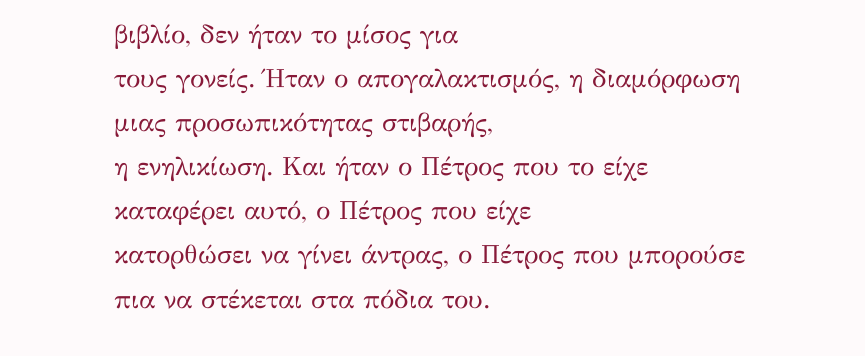βιβλίο, δεν ήταν το μίσος για
τους γονείς. Ήταν ο απογαλακτισμός, η διαμόρφωση μιας προσωπικότητας στιβαρής,
η ενηλικίωση. Και ήταν ο Πέτρος που το είχε καταφέρει αυτό, ο Πέτρος που είχε
κατορθώσει να γίνει άντρας, ο Πέτρος που μπορούσε πια να στέκεται στα πόδια του.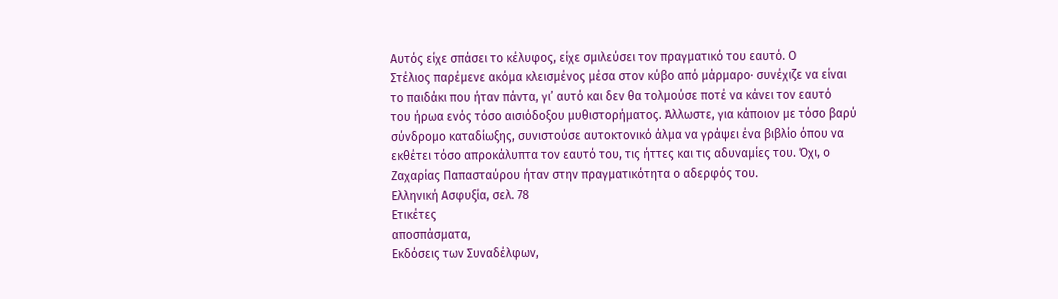Αυτός είχε σπάσει το κέλυφος, είχε σμιλεύσει τον πραγματικό του εαυτό. Ο
Στέλιος παρέμενε ακόμα κλεισμένος μέσα στον κύβο από μάρμαρο· συνέχιζε να είναι
το παιδάκι που ήταν πάντα, γι’ αυτό και δεν θα τολμούσε ποτέ να κάνει τον εαυτό
του ήρωα ενός τόσο αισιόδοξου μυθιστορήματος. Άλλωστε, για κάποιον με τόσο βαρύ
σύνδρομο καταδίωξης, συνιστούσε αυτοκτονικό άλμα να γράψει ένα βιβλίο όπου να
εκθέτει τόσο απροκάλυπτα τον εαυτό του, τις ήττες και τις αδυναμίες του. Όχι, ο
Ζαχαρίας Παπασταύρου ήταν στην πραγματικότητα ο αδερφός του.
Ελληνική Ασφυξία, σελ. 78
Ετικέτες
αποσπάσματα,
Εκδόσεις των Συναδέλφων,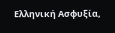Ελληνική Ασφυξία,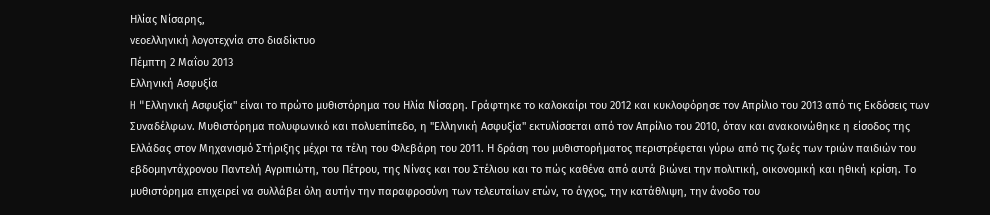Ηλίας Νίσαρης,
νεοελληνική λογοτεχνία στο διαδίκτυο
Πέμπτη 2 Μαΐου 2013
Ελληνική Ασφυξία
H "Eλληνική Ασφυξία" είναι το πρώτο μυθιστόρημα του Ηλία Νίσαρη. Γράφτηκε το καλοκαίρι του 2012 και κυκλοφόρησε τον Απρίλιο του 2013 από τις Εκδόσεις των Συναδέλφων. Μυθιστόρημα πολυφωνικό και πολυεπίπεδο, η "Ελληνική Ασφυξία'' εκτυλίσσεται από τον Απρίλιο του 2010, όταν και ανακοινώθηκε η είσοδος της Ελλάδας στον Μηχανισμό Στήριξης μέχρι τα τέλη του Φλεβάρη του 2011. Η δράση του μυθιστορήματος περιστρέφεται γύρω από τις ζωές των τριών παιδιών του εβδομηντάχρονου Παντελή Αγριπιώτη, του Πέτρου, της Νίνας και του Στέλιου και το πώς καθένα από αυτά βιώνει την πολιτική, οικονομική και ηθική κρίση. Το μυθιστόρημα επιχειρεί να συλλάβει όλη αυτήν την παραφροσύνη των τελευταίων ετών, το άγχος, την κατάθλιψη, την άνοδο του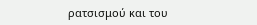ρατσισμού και του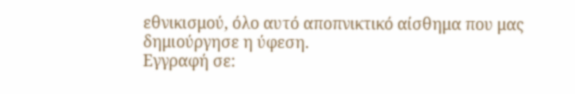εθνικισμού, όλο αυτό αποπνικτικό αίσθημα που μας δημιούργησε η ύφεση.
Εγγραφή σε: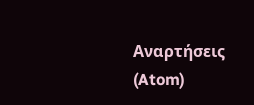Αναρτήσεις (Atom)